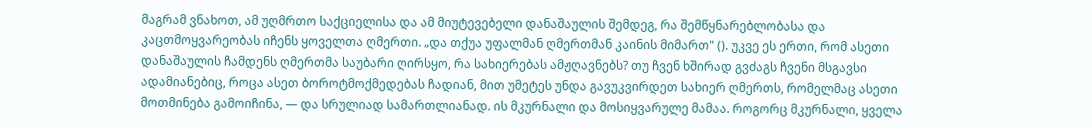მაგრამ ვნახოთ, ამ უღმრთო საქციელისა და ამ მიუტევებელი დანაშაულის შემდეგ, რა შემწყნარებლობასა და კაცთმოყვარეობას იჩენს ყოველთა ღმერთი. „და თქუა უფალმან ღმერთმან კაინის მიმართ" (). უკვე ეს ერთი, რომ ასეთი დანაშაულის ჩამდენს ღმერთმა საუბარი ღირსყო, რა სახიერებას ამჟღავნებს? თუ ჩვენ ხშირად გვძაგს ჩვენი მსგავსი ადამიანებიც, როცა ასეთ ბოროტმოქმედებას ჩადიან, მით უმეტეს უნდა გავუკვირდეთ სახიერ ღმერთს, რომელმაც ასეთი მოთმინება გამოიჩინა, — და სრულიად სამართლიანად. ის მკურნალი და მოსიყვარულე მამაა. როგორც მკურნალი, ყველა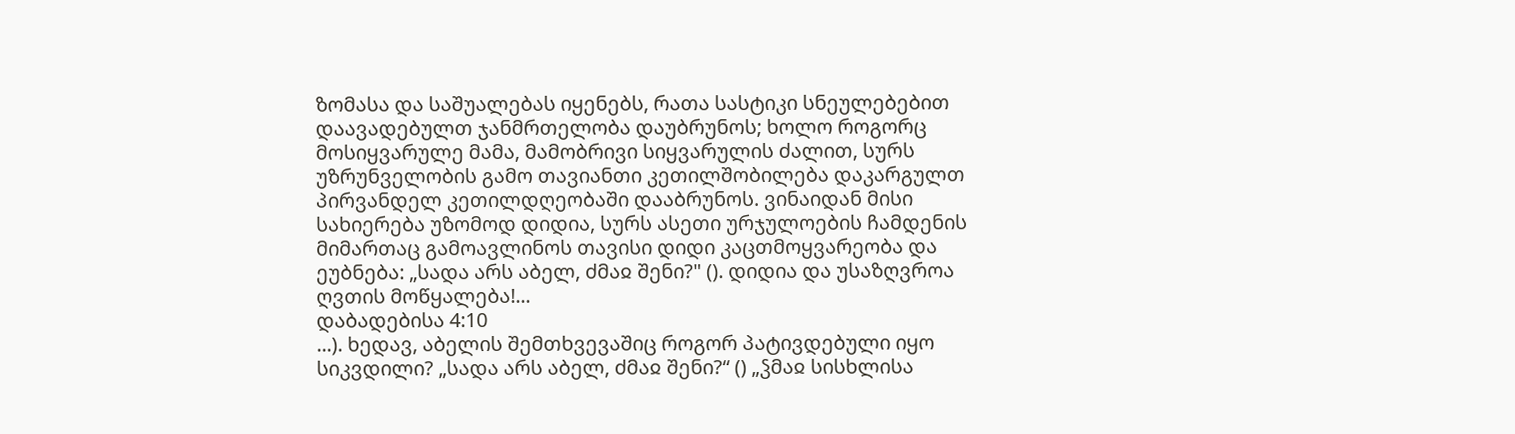ზომასა და საშუალებას იყენებს, რათა სასტიკი სნეულებებით დაავადებულთ ჯანმრთელობა დაუბრუნოს; ხოლო როგორც მოსიყვარულე მამა, მამობრივი სიყვარულის ძალით, სურს უზრუნველობის გამო თავიანთი კეთილშობილება დაკარგულთ პირვანდელ კეთილდღეობაში დააბრუნოს. ვინაიდან მისი სახიერება უზომოდ დიდია, სურს ასეთი ურჯულოების ჩამდენის მიმართაც გამოავლინოს თავისი დიდი კაცთმოყვარეობა და ეუბნება: „სადა არს აბელ, ძმაჲ შენი?" (). დიდია და უსაზღვროა ღვთის მოწყალება!...
დაბადებისა 4:10
...). ხედავ, აბელის შემთხვევაშიც როგორ პატივდებული იყო სიკვდილი? „სადა არს აბელ, ძმაჲ შენი?“ () „ჴმაჲ სისხლისა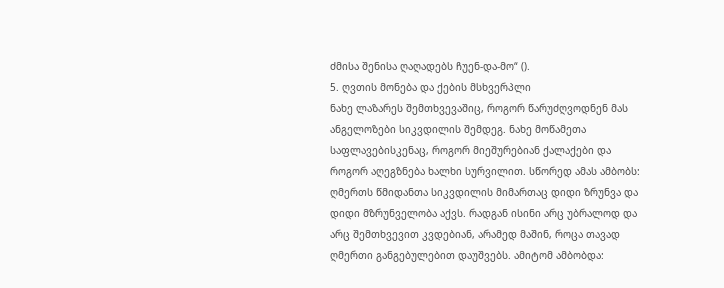ძმისა შენისა ღაღადებს ჩუენ-და-მო“ ().
5. ღვთის მონება და ქების მსხვერპლი
ნახე ლაზარეს შემთხვევაშიც, როგორ წარუძღვოდნენ მას ანგელოზები სიკვდილის შემდეგ. ნახე მოწამეთა საფლავებისკენაც, როგორ მიეშურებიან ქალაქები და როგორ აღეგზნება ხალხი სურვილით. სწორედ ამას ამბობს: ღმერთს წმიდანთა სიკვდილის მიმართაც დიდი ზრუნვა და დიდი მზრუნველობა აქვს. რადგან ისინი არც უბრალოდ და არც შემთხვევით კვდებიან, არამედ მაშინ, როცა თავად ღმერთი განგებულებით დაუშვებს. ამიტომ ამბობდა: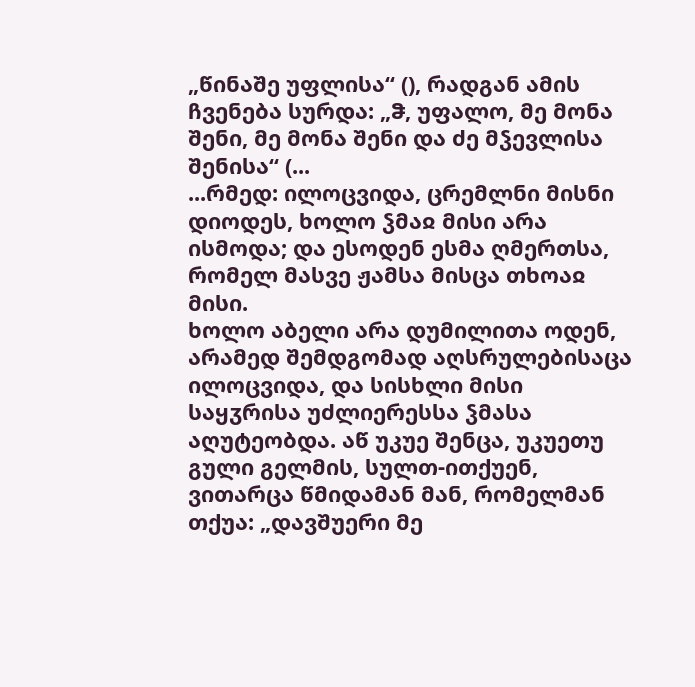„წინაშე უფლისა“ (), რადგან ამის ჩვენება სურდა: „ჵ, უფალო, მე მონა შენი, მე მონა შენი და ძე მჴევლისა შენისა“ (...
...რმედ: ილოცვიდა, ცრემლნი მისნი დიოდეს, ხოლო ჴმაჲ მისი არა ისმოდა; და ესოდენ ესმა ღმერთსა, რომელ მასვე ჟამსა მისცა თხოაჲ მისი.
ხოლო აბელი არა დუმილითა ოდენ, არამედ შემდგომად აღსრულებისაცა ილოცვიდა, და სისხლი მისი საყჳრისა უძლიერესსა ჴმასა აღუტეობდა. აწ უკუე შენცა, უკუეთუ გული გელმის, სულთ-ითქუენ, ვითარცა წმიდამან მან, რომელმან თქუა: „დავშუერი მე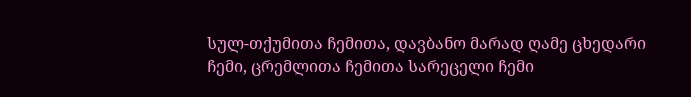სულ-თქუმითა ჩემითა, დავბანო მარად ღამე ცხედარი ჩემი, ცრემლითა ჩემითა სარეცელი ჩემი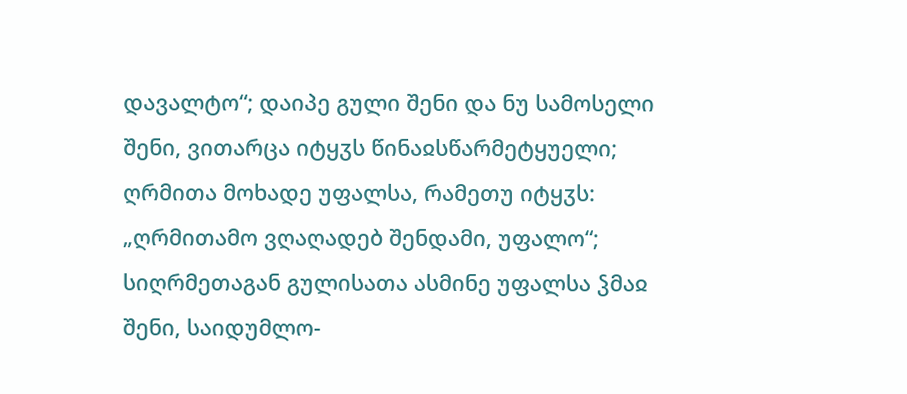დავალტო“; დაიპე გული შენი და ნუ სამოსელი შენი, ვითარცა იტყჳს წინაჲსწარმეტყუელი; ღრმითა მოხადე უფალსა, რამეთუ იტყჳს: „ღრმითამო ვღაღადებ შენდამი, უფალო“; სიღრმეთაგან გულისათა ასმინე უფალსა ჴმაჲ შენი, საიდუმლო-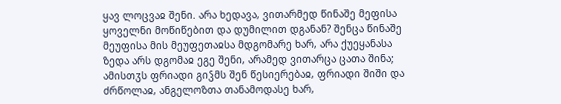ყავ ლოცვაჲ შენი. არა ხედავა, ვითარმედ წინაშე მეფისა ყოველნი მოწიწებით და დუმილით დგანან? შენცა წინაშე მეუფისა მის მეუფეთაჲსა მდგომარე ხარ, არა ქუეყანასა ზედა არს დგომაჲ ეგე შენი, არამედ ვითარცა ცათა შინა; ამისთჳს ფრიადი გიჴმს შენ წესიერებაჲ, ფრიადი შიში და ძრწოლაჲ, ანგელოზთა თანამოდასე ხარ,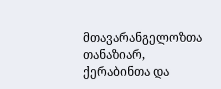მთავარანგელოზთა თანაზიარ, ქერაბინთა და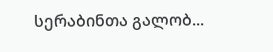სერაბინთა გალობ...